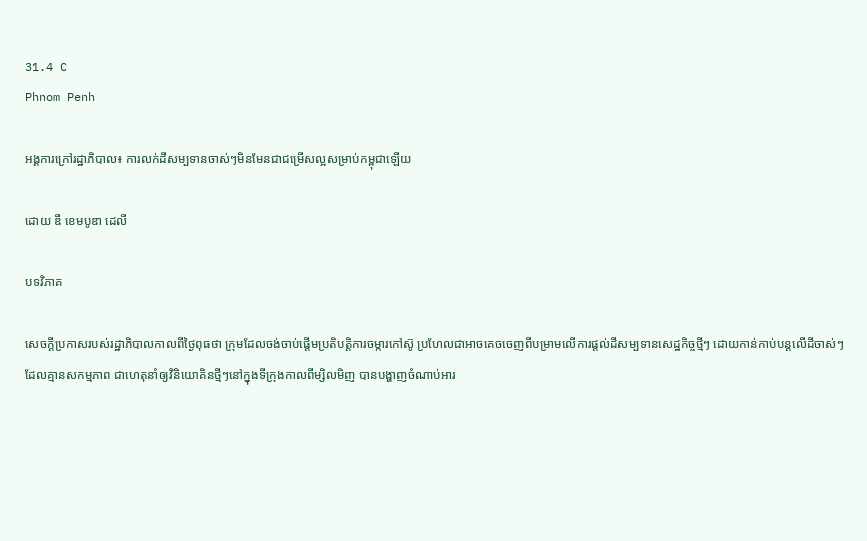31.4 C
Phnom Penh

អង្គការក្រៅរដ្ឋាភិបាល៖ ការលក់ដីសម្បទានចាស់ៗមិនមែនជាជម្រើសល្អសម្រាប់កម្ពុជាឡើយ

ដោយ ឌឹ ខេមបូឌា ដេលី

បទវិភាគ

សេចក្តីប្រកាសរបស់រដ្ឋាភិបាលកាលពីថ្ងៃពុធថា ក្រុមដែលចង់ចាប់ផ្តើមប្រតិបត្តិការចម្ការកៅស៊ូ ប្រហែលជាអាចគេចចេញពីបម្រាមលើការផ្តល់ដីសម្បទានសេដ្ឋកិច្ចថ្មីៗ ដោយកាន់កាប់បន្តលើដីចាស់ៗដែលគ្មានសកម្មភាព ជាហេតុនាំឲ្យវិនិយោគិនថ្មីៗនៅក្នុងទីក្រុងកាលពីម្សិលមិញ បានបង្ហាញចំណាប់អារ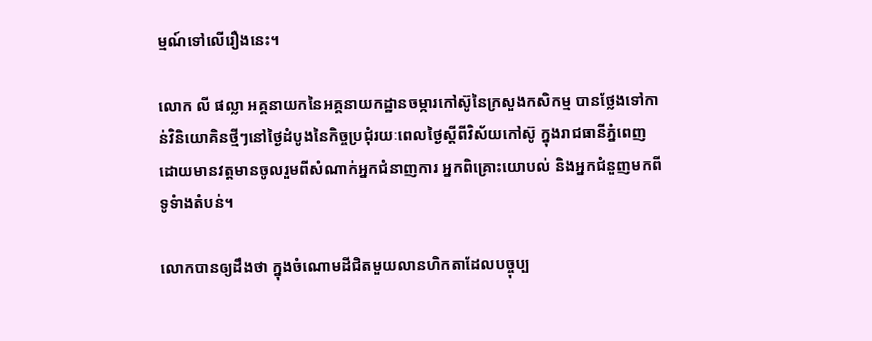ម្មណ៍ទៅលើរឿងនេះ។

លោក លី ផល្លា អគ្គនាយកនៃអគ្គនាយកដ្ឋានចម្ការកៅស៊ូនៃក្រសួងកសិកម្ម បានថ្លែងទៅកាន់វិនិយោគិនថ្មីៗនៅថ្ងៃដំបូងនៃកិច្ចប្រជុំរយៈពេលថ្ងៃស្តីពីវិស័យកៅស៊ូ ក្នុងរាជធានីភ្នំពេញ ដោយមានវត្តមានចូលរួមពីសំណាក់អ្នកជំនាញការ អ្នកពិគ្រោះយោបល់ និងអ្នកជំនួញមកពីទូទំាងតំបន់។

លោកបានឲ្យដឹងថា ក្នុងចំណោមដីជិតមួយលានហិកតាដែលបច្ចុប្ប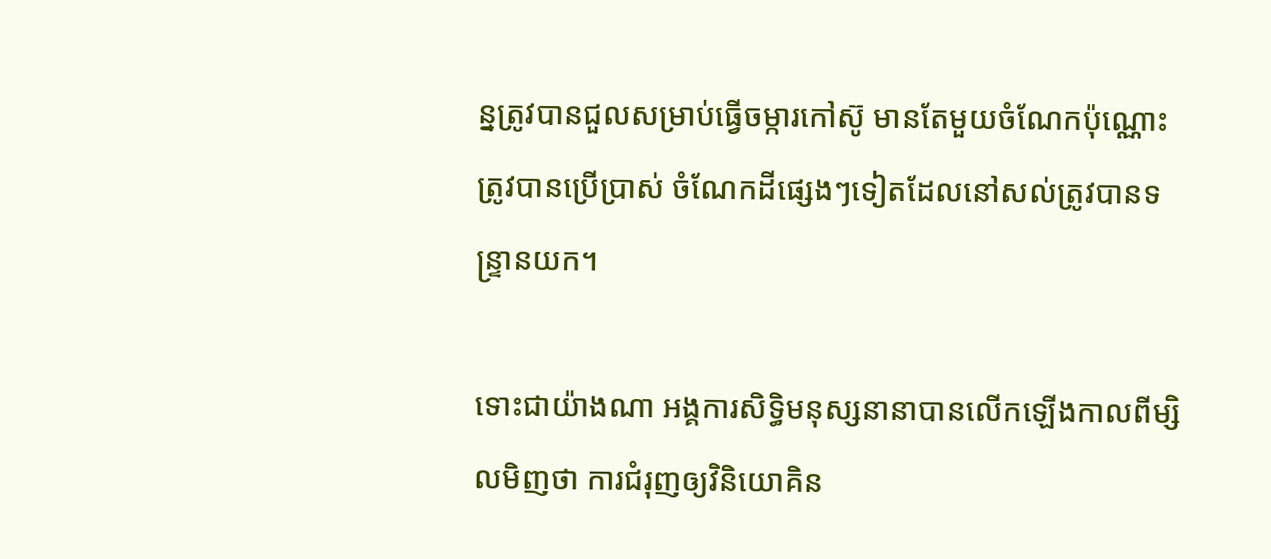ន្នត្រូវបានជួលសម្រាប់ធ្វើចម្ការកៅស៊ូ មានតែមួយចំណែកប៉ុណ្ណោះត្រូវបានប្រើប្រាស់ ចំណែកដីផ្សេងៗទៀតដែលនៅសល់ត្រូវបានទន្ទ្រានយក។

ទោះជាយ៉ាងណា អង្គការសិទ្ធិមនុស្សនានាបានលើកឡើងកាលពីម្សិលមិញថា ការជំរុញឲ្យវិនិយោគិន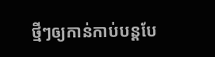ថ្មីៗឲ្យកាន់កាប់បន្តបែ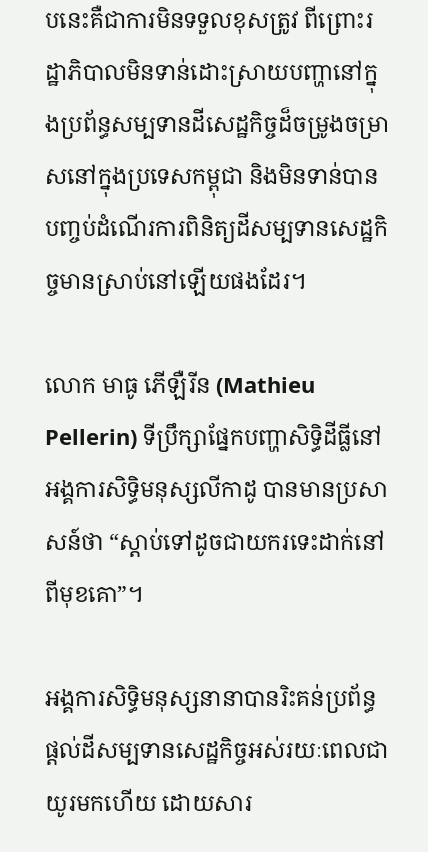បនេះគឺជាការមិនទទួលខុសត្រូវ ពីព្រោះរដ្ឋាភិបាលមិនទាន់ដោះស្រាយបញ្ហានៅក្នុងប្រព័ន្ធសម្បទានដីសេដ្ឋកិច្ចដ៏ចម្រូងចម្រាសនៅក្នុងប្រទេសកម្ពុជា និងមិនទាន់បានបញ្ចប់ដំណើរការពិនិត្យដីសម្បទានសេដ្ឋកិច្ចមានស្រាប់នៅឡើយផងដែរ។

លោក មាធូ ភើឡឺរីន (Mathieu Pellerin) ទីប្រឹក្សាផ្នែកបញ្ហាសិទ្ធិដីធ្លីនៅអង្គការសិទ្ធិមនុស្សលីកាដូ បានមានប្រសាសន៍ថា “ស្តាប់ទៅដូចជាយករទេះដាក់នៅពីមុខគោ”។

អង្គការសិទ្ធិមនុស្សនានាបានរិះគន់ប្រព័ន្ធផ្តល់ដីសម្បទានសេដ្ឋកិច្ចអស់រយៈពេលជាយូរមកហើយ ដោយសារ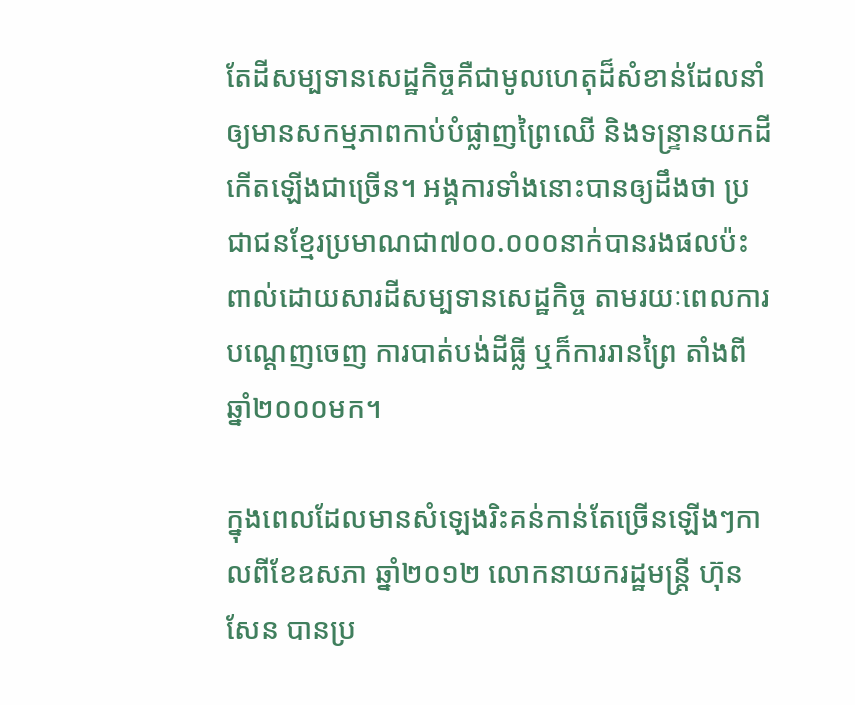តែដីសម្បទានសេដ្ឋកិច្ចគឺជាមូលហេតុដ៏សំខាន់ដែលនាំឲ្យមានសកម្មភាពកាប់បំផ្លាញព្រៃឈើ និងទន្ទ្រានយកដីកើតឡើងជាច្រើន។ អង្គការទាំងនោះបានឲ្យដឹងថា ប្រជាជនខ្មែរប្រមាណជា៧០០.០០០នាក់បានរងផលប៉ះពាល់ដោយសារដីសម្បទានសេដ្ឋកិច្ច តាមរយៈពេលការបណ្តេញចេញ ការបាត់បង់ដីធ្លី ឬក៏ការរានព្រៃ តាំងពីឆ្នាំ២០០០មក។

ក្នុងពេលដែលមានសំឡេងរិះគន់កាន់តែច្រើនឡើងៗកាលពីខែឧសភា ឆ្នាំ២០១២ លោកនាយករដ្ឋមន្ត្រី ហ៊ុន សែន បានប្រ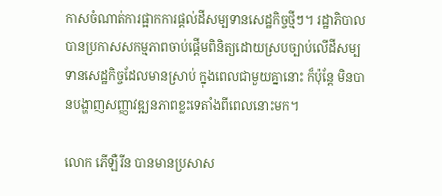កាសចំណាត់ការផ្អាកការផ្តល់ដីសម្បទានសេដ្ឋកិច្ចថ្មីៗ។ រដ្ឋាភិបាលបានប្រកាសសកម្មភាពចាប់ផ្តើមពិនិត្យដោយស្របច្បាប់លើដីសម្បទានសេដ្ឋកិច្ចដែលមានស្រាប់ ក្នុងពេលជាមួយគ្នានោះ ក៏ប៉ុន្តែ មិនបានបង្ហាញសញ្ញាវឌ្ឍនភាពខ្លះទេតាំងពីពេលនោះមក។

លោក ភើឡឺរីន បានមានប្រសាស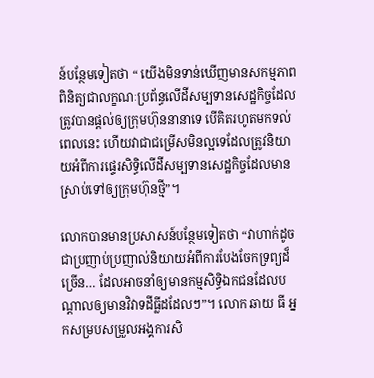ន៍បន្ថែមទៀតថា “ យើងមិនទាន់ឃើញមានសកម្មភាពពិនិត្យជាលក្ខណៈប្រព័ន្ធលើដីសម្បទានសេដ្ឋកិច្ចដែលត្រូវបានផ្តល់ឲ្យក្រុមហ៊ុននានាទេ បើគិតរហូតមកទល់ពេលនេះ ហើយវាជាជម្រើសមិនល្អទេដែលត្រូវនិយាយអំពីការផ្ទេរសិទ្ធិលើដីសម្បទានសេដ្ឋកិច្ចដែលមានស្រាប់ទៅឲ្យក្រុមហ៊ុនថ្មី”។

លោកបានមានប្រសាសន៍បន្ថែមទៀតថា “វាហាក់ដូចជាប្រញាប់ប្រញាល់និយាយអំពីការបែងចែកទ្រព្យដ៏ច្រើន… ដែលអាចនាំឲ្យមានកម្មសិទ្ធិឯកជនដែលបណ្តាលឲ្យមានវិវាទដីធ្លីដដែលៗ”។ លោក ឆាយ ធី អ្នកសម្របសម្រួលអង្គការសិ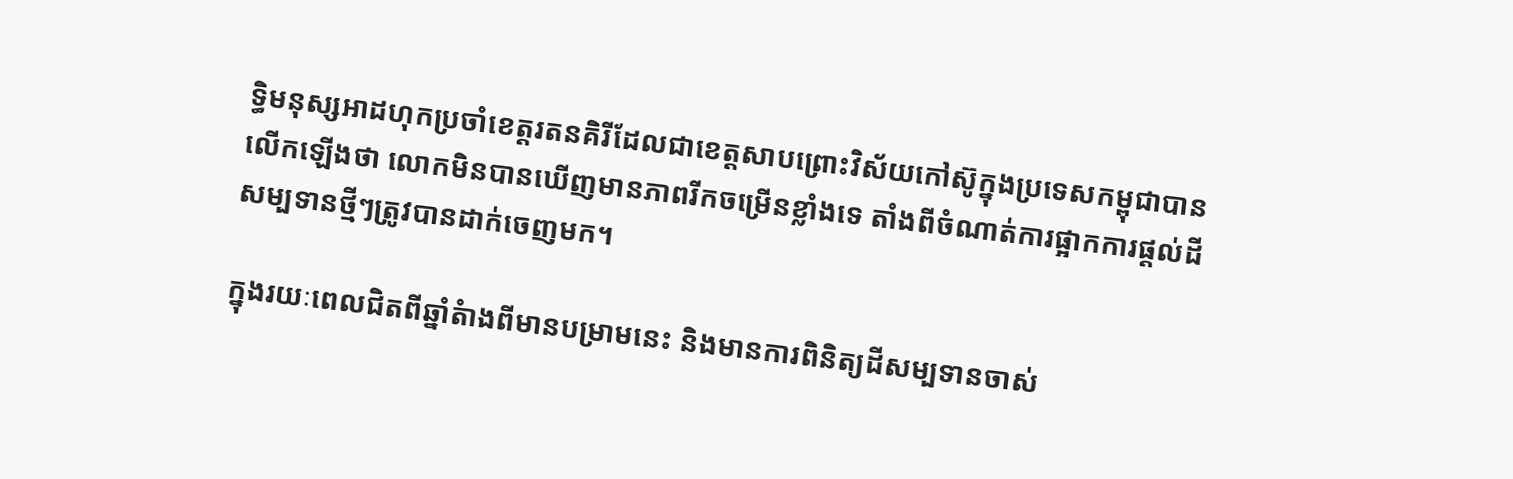ទ្ធិមនុស្សអាដហុកប្រចាំខេត្តរតនគិរីដែលជាខេត្តសាបព្រោះវិស័យកៅស៊ូក្នុងប្រទេសកម្ពុជាបានលើកឡើងថា លោកមិនបានឃើញមានភាពរីកចម្រើនខ្លាំងទេ តាំងពីចំណាត់ការផ្អាកការផ្តល់ដីសម្បទានថ្មីៗត្រូវបានដាក់ចេញមក។

ក្នុងរយៈពេលជិតពីឆ្នាំតំាងពីមានបម្រាមនេះ និងមានការពិនិត្យដីសម្បទានចាស់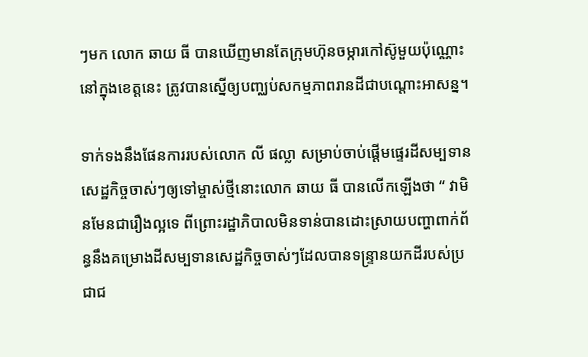ៗមក លោក ឆាយ ធី បានឃើញមានតែក្រុមហ៊ុនចម្ការកៅស៊ូមួយប៉ុណ្ណោះនៅក្នុងខេត្តនេះ ត្រូវបានស្នើឲ្យបញ្ឈប់សកម្មភាពរានដីជាបណ្តោះអាសន្ន។

ទាក់ទងនឹងផែនការរបស់លោក លី ផល្លា សម្រាប់ចាប់ផ្តើមផ្ទេរដីសម្បទានសេដ្ឋកិច្ចចាស់ៗឲ្យទៅម្ចាស់ថ្មីនោះលោក ឆាយ ធី បានលើកឡើងថា “ វាមិនមែនជារឿងល្អទេ ពីព្រោះរដ្ឋាភិបាលមិនទាន់បានដោះស្រាយបញ្ហាពាក់ព័ន្ធនឹងគម្រោងដីសម្បទានសេដ្ឋកិច្ចចាស់ៗដែលបានទន្ទ្រានយកដីរបស់ប្រជាជ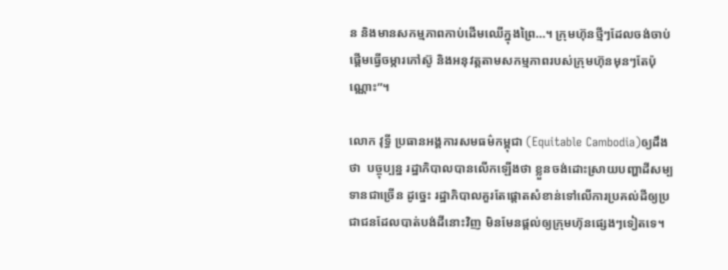ន និងមានសកម្មភាពកាប់ដើមឈើក្នុងព្រៃ…។ ក្រុមហ៊ុនថ្មីៗដែលចង់ចាប់ផ្តើមធ្វើចម្ការកៅស៊ូ និងអនុវត្តតាមសកម្មភាពរបស់ក្រុមហ៊ុនមុនៗតែប៉ុណ្ណោះ”។

លោក វុទ្ធី ប្រធានអង្គការសមធម៌កម្ពុជា (Equitable Cambodia)ឲ្យដឹងថា  បច្ចុប្បន្ន រដ្ឋាភិបាលបានលើកឡើងថា ខ្លួនចង់ដោះស្រាយបញ្ហាដីសម្បទានជាច្រើន ដូច្នេះ រដ្ឋាភិបាលគួរតែផ្តោតសំខាន់ទៅលើការប្រគល់ដីឲ្យប្រជាជនដែលបាត់បង់ដីនោះវិញ មិនមែនផ្តល់ឲ្យក្រុមហ៊ុនផ្សេងៗទៀតទេ។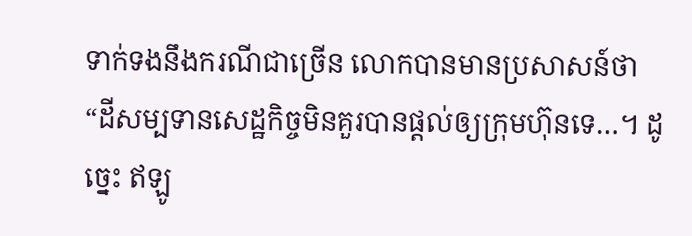ទាក់ទងនឹងករណីជាច្រើន លោកបានមានប្រសាសន៍ថា “ដីសម្បទានសេដ្ឋកិច្ចមិនគួរបានផ្តល់ឲ្យក្រុមហ៊ុនទេ…។ ដូច្នេះ ឥឡូ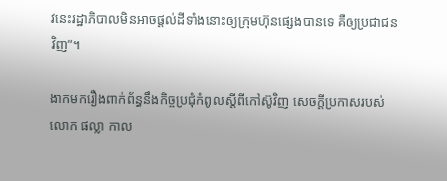វនេះរដ្ឋាភិបាលមិនអាចផ្តល់ដីទាំងនោះឲ្យក្រុមហ៊ុនផ្សេងបានទេ គឺឲ្យប្រជាជនវិញ”។

ងាកមករឿងពាក់ព័ន្ធនឹងកិច្ចប្រជុំកំពូលស្តីពីកៅស៊ូវិញ សេចក្តីប្រកាសរបស់លោក ផល្លា កាល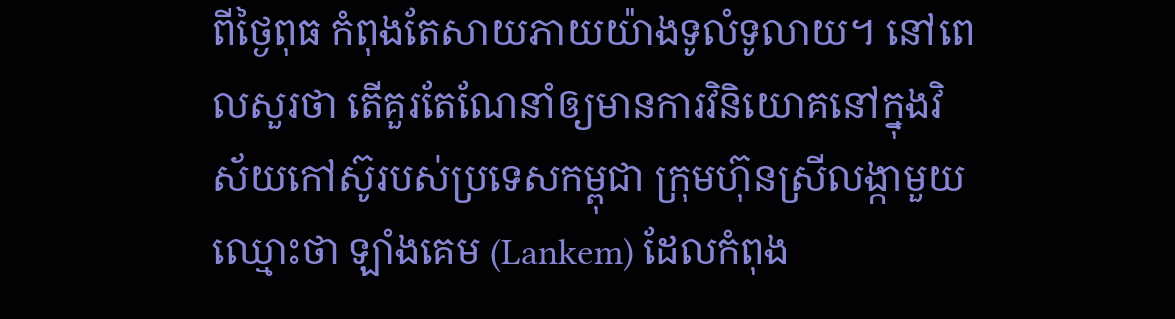ពីថ្ងៃពុធ កំពុងតែសាយភាយយ៉ាងទូលំទូលាយ។ នៅពេលសួរថា តើគួរតែណែនាំឲ្យមានការវិនិយោគនៅក្នុងវិស័យកៅស៊ូរបស់ប្រទេសកម្ពុជា ក្រុមហ៊ុនស្រីលង្កាមួយឈ្មោះថា ឡាំងគេម (Lankem) ដែលកំពុង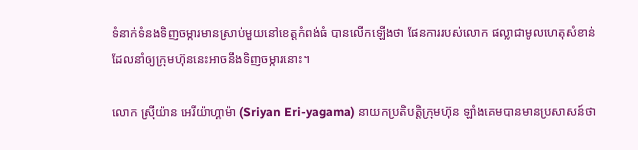ទំនាក់ទំនងទិញចម្ការមានស្រាប់មួយនៅខេត្តកំពង់ធំ បានលើកឡើងថា ផែនការរបស់លោក ផល្លាជាមូលហេតុសំខាន់ដែលនាំឲ្យក្រុមហ៊ុននេះអាចនឹងទិញចម្ការនោះ។

លោក ស្រុីយ៉ាន អេរីយ៉ាហ្គាម៉ា (Sriyan Eri-yagama) នាយកប្រតិបត្តិក្រុមហ៊ុន ឡាំងគេមបានមានប្រសាសន៍ថា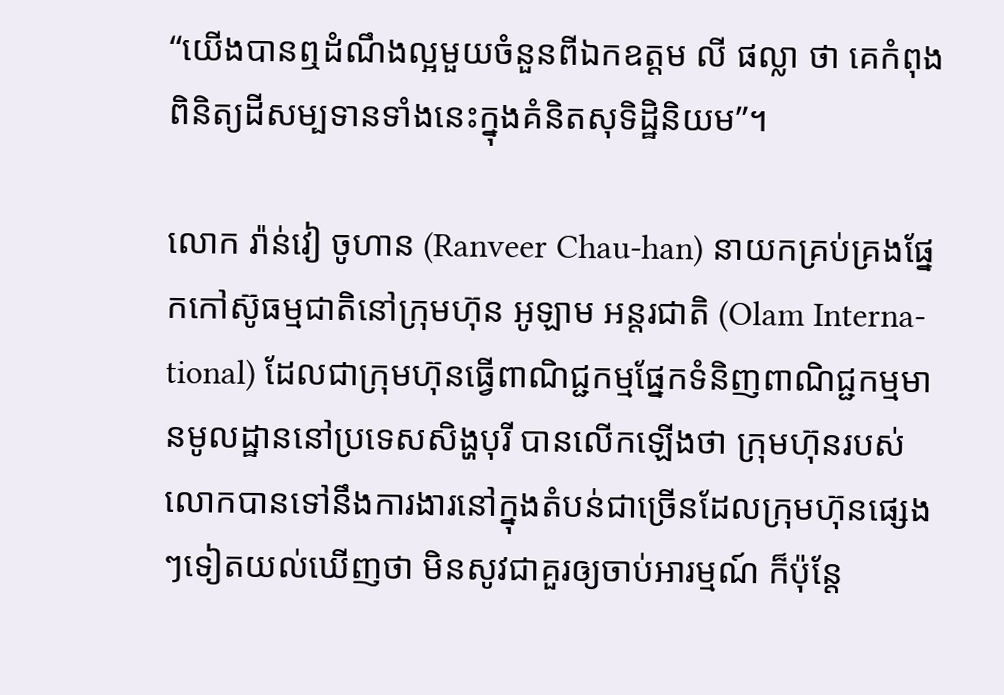“យើងបានឮដំណឹងល្អមួយចំនួនពីឯកឧត្តម លី ផល្លា ថា គេកំពុងពិនិត្យដីសម្បទានទាំងនេះក្នុងគំនិតសុទិដ្ឋិនិយម”។

លោក រ៉ាន់វៀ ចូហាន (Ranveer Chau-han) នាយកគ្រប់គ្រងផ្នែកកៅស៊ូធម្មជាតិនៅក្រុមហ៊ុន អូឡាម អន្តរជាតិ (Olam Interna-tional) ដែលជាក្រុមហ៊ុនធ្វើពាណិជ្ជកម្មផ្នែកទំនិញពាណិជ្ជកម្មមានមូលដ្ឋាននៅប្រទេសសិង្ហបុរី បានលើកឡើងថា ក្រុមហ៊ុនរបស់លោកបានទៅនឹងការងារនៅក្នុងតំបន់ជាច្រើនដែលក្រុមហ៊ុនផ្សេងៗទៀតយល់ឃើញថា មិនសូវជាគួរឲ្យចាប់អារម្មណ៍ ក៏ប៉ុន្តែ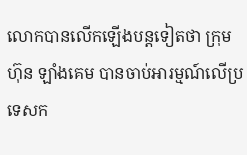លោកបានលើកឡើងបន្តទៀតថា ក្រុមហ៊ុន ឡាំងគេម បានចាប់អារម្មណ៍លើប្រទេសក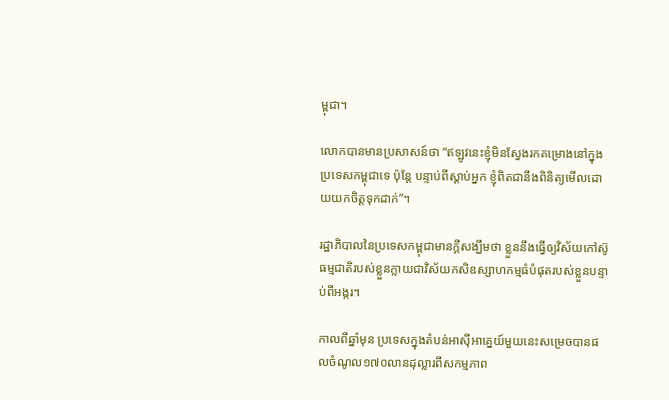ម្ពុជា។

លោកបានមានប្រសាសន៍ថា “ឥឡូវនេះខ្ញុំមិនស្វែងរកគម្រោងនៅក្នុងប្រទេសកម្ពុជាទេ ប៉ុន្តែ បន្ទាប់ពីស្តាប់អ្នក ខ្ញុំពិតជានឹងពិនិត្យមើលដោយយកចិត្តទុកដាក់”។

រដ្ឋាភិបាលនៃប្រទេសកម្ពុជាមានក្តីសង្ឃឹមថា ខ្លួននឹងធ្វើឲ្យវិស័យកៅស៊ូធម្មជាតិរបស់ខ្លួនក្លាយជាវិស័យកសិឧស្សាហកម្មធំបំផុតរបស់ខ្លួនបន្ទាប់ពីអង្ករ។

កាលពីឆ្នាំមុន ប្រទេសក្នុងតំបន់អាស៊ីអាគ្នេយ៍មួយនេះសម្រេចបានផលចំណូល១៧០លានដុល្លារពីសកម្មភាព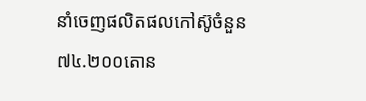នាំចេញផលិតផលកៅស៊ូចំនួន៧៤.២០០តោន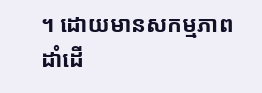។ ដោយមានសកម្មភាពដាំដើ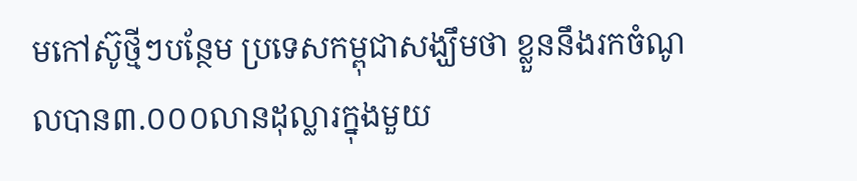មកៅស៊ូថ្មីៗបន្ថែម ប្រទេសកម្ពុជាសង្ឃឹមថា ខ្លួននឹងរកចំណូលបាន៣.០០០លានដុល្លារក្នុងមួយ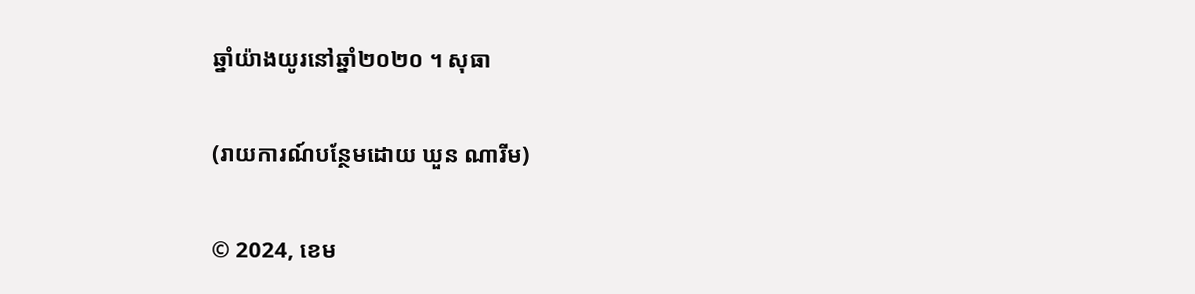ឆ្នាំយ៉ាងយូរនៅឆ្នាំ២០២០ ។ សុធា

(រាយការណ៍បន្ថែមដោយ ឃួន ណារីម)

© 2024, ខេម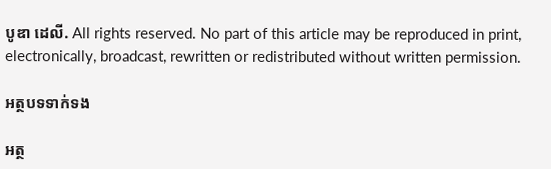បូឌា ដេលី. All rights reserved. No part of this article may be reproduced in print, electronically, broadcast, rewritten or redistributed without written permission.

អត្ថបទទាក់ទង

អត្ថ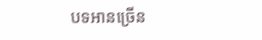បទអានច្រើន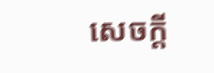សេចក្ដី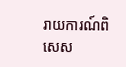រាយការណ៍ពិសេស